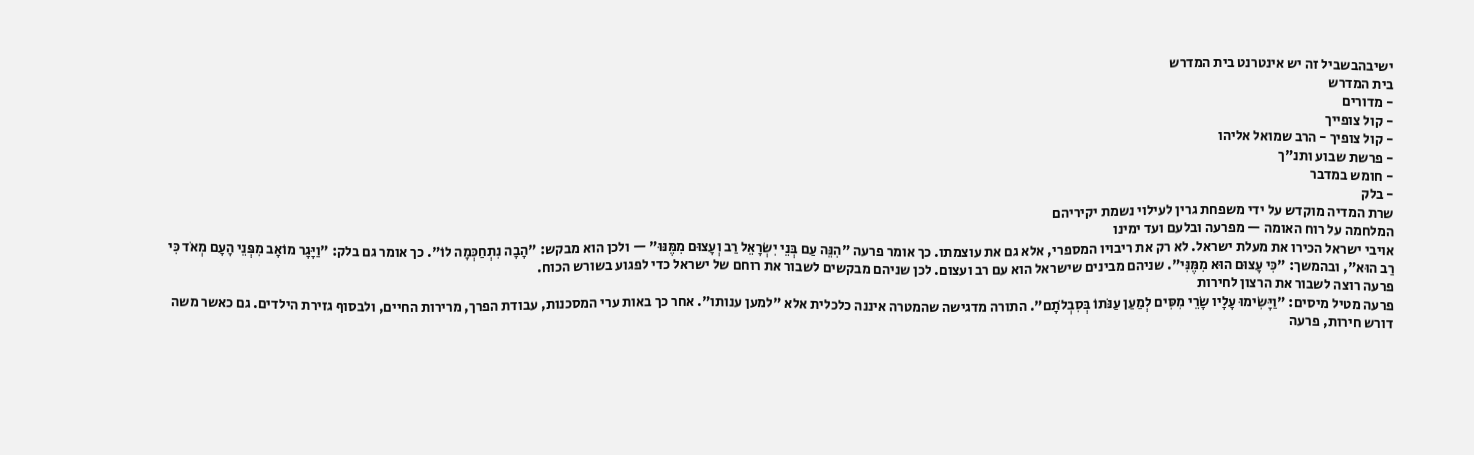ישיבהבשביל זה יש אינטרנט בית המדרש
בית המדרש
- מדורים
- קול צופייך
- קול צופיך - הרב שמואל אליהו
- פרשת שבוע ותנ"ך
- חומש במדבר
- בלק
שרת המדיה מוקדש על ידי משפחת גרין לעילוי נשמת יקיריהם
המלחמה על רוח האומה — מפרעה ובלעם ועד ימינו
אויבי ישראל הכירו את מעלת ישראל. לא רק את ריבויו המספרי, אלא גם את עוצמתו. כך אומר פרעה "הִנֵּה עַם בְּנֵי יִשְׂרָאֵל רַב וְעָצוּם מִמֶּנּוּ" — ולכן הוא מבקש: "הָבָה נִתְחַכְּמָה לוֹ". כך אומר גם בלק: "וַיָּגָר מוֹאָב מִפְּנֵי הָעָם מְאֹד כִּי רַב הוּא", ובהמשך: "כִּי עָצוּם הוּא מִמֶּנִּי". שניהם מבינים שישראל הוא עם רב ועצום. לכן שניהם מבקשים לשבור את רוחם של ישראל כדי לפגוע בשורש הכוח.
פרעה רוצה לשבור את הרצון לחירות
פרעה מטיל מיסים: "וַיָּשִׂימוּ עָלָיו שָׂרֵי מִסִּים לְמַעַן עַנֹּתוֹ בְּסִבְלֹתָם". התורה מדגישה שהמטרה איננה כלכלית אלא "למען ענותו". אחר כך באות ערי המסכנות, עבודת הפרך, מרירות החיים, ולבסוף גזירת הילדים. גם כאשר משה דורש חירות, פרעה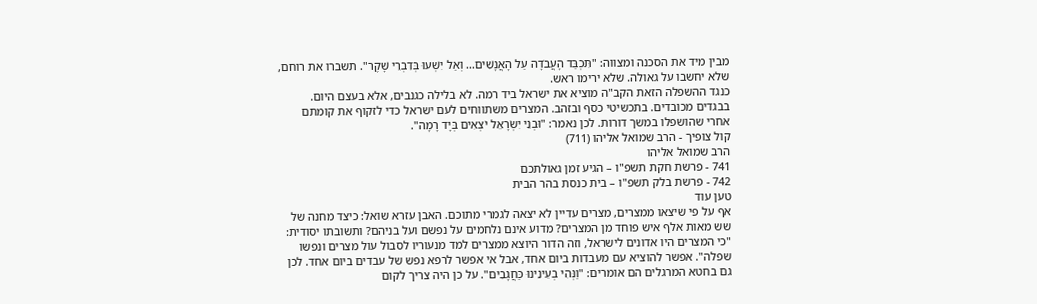מבין מיד את הסכנה ומצווה: "תִּכְבַּד הָעֲבֹדָה עַל הָאֲנָשִׁים... וְאַל יִשְׁעוּ בְּדִבְרֵי שָׁקֶר". תשברו את רוחם, שלא יחשבו על גאולה. שלא ירימו ראש.
כנגד ההשפלה הזאת הקב"ה מוציא את ישראל ביד רמה. לא בלילה כגנבים, אלא בעצם היום. בבגדים מכובדים. בתכשיטי כסף ובזהב. המצרים משתווחים לעם ישראל כדי לזקוף את קומתם אחרי שהושפלו במשך דורות. לכן נאמר: "וּבְנֵי יִשְׂרָאֵל יֹצְאִים בְּיָד רָמָה".
קול צופיך - הרב שמואל אליהו (711)
הרב שמואל אליהו
741 - פרשת חקת תשפ"ו – הגיע זמן גאולתכם
742 - פרשת בלק תשפ"ו – בית כנסת בהר הבית
טען עוד
אף על פי שיצאו ממצרים, מצרים עדיין לא יצאה לגמרי מתוכם. האבן עזרא שואל: כיצד מחנה של שש מאות אלף איש פוחד מן המצרים? מדוע אינם נלחמים על נפשם ועל בניהם? ותשובתו יסודית: "כי המצרים היו אדונים לישראל, וזה הדור היוצא ממצרים למד מנעוריו לסבול עול מצרים ונפשו שפלה". אפשר להוציא עם מעבדות ביום אחד, אבל אי אפשר לרפא נפש של עבדים ביום אחד. לכן גם בחטא המרגלים הם אומרים: "וַנְּהִי בְעֵינֵינוּ כַּחֲגָבִים". על כן היה צריך לקום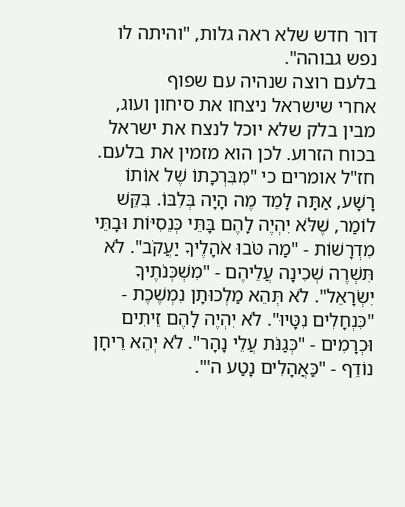דור חדש שלא ראה גלות, "והיתה לו נפש גבוהה".
בלעם רוצה שנהיה עם שפוף
אחרי שישראל ניצחו את סיחון ועוג, מבין בלק שלא יוכל לנצח את ישראל בכוח הזרוע. לכן הוא מזמין את בלעם. חז"ל אומרים כי "מִבִּרְכָתוֹ שֶׁל אוֹתוֹ רָשָׁע, אַתָּה לָמֵד מֶה הָיָה בְּלִבּוֹ. בִּקֵּשׁ לוֹמַר, שֶׁלֹּא יִהְיֶה לָהֶם בָּתֵּי כְּנֵסִיּוֹת וּבָתֵּי מִדְרָשׁוֹת - "מַה טֹּבוּ אֹהָלֶיךָ יַעֲקֹב". לֹא תִּשְׁרֶה שְׁכִינָה עֲלֵיהֶם - "מִשְׁכְּנֹתֶיךָ יִשְׂרָאֵל". לֹא תְּהֵא מַלְכוּתָן נִמְשֶׁכֶת - "כִּנְחָלִים נִטָּיוּ". לֹא יִהְיֶה לָהֶם זֵיתִים וּכְרָמִים - "כְּגַנֹּת עֲלֵי נָהָר". לֹא יְהֵא רֵיחָן נוֹדֵף - "כַּאֲהָלִים נָטַע ה'".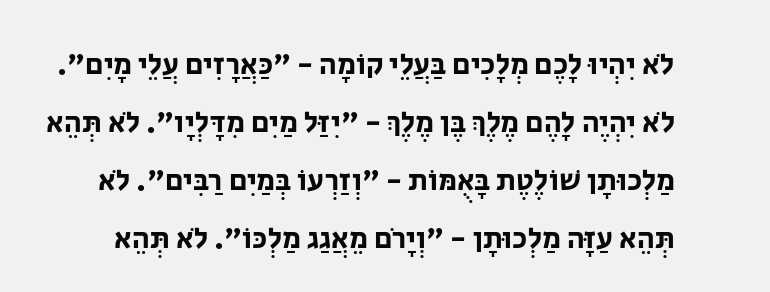לֹא יִהְיוּ לָכֶם מְלָכִים בַּעֲלֵי קוֹמָה - "כַּאֲרָזִים עֲלֵי מָיִם". לֹא יִהְיֶה לָהֶם מֶלֶךְ בֶּן מֶלֶךְ - "יִזַּל מַיִם מִדָּלְיָו". לֹא תְּהֵא מַלְכוּתָן שׁוֹלֶטֶת בָּאֻמּוֹת - "וְזַרְעוֹ בְּמַיִם רַבִּים". לֹא תְּהֵא עַזָּה מַלְכוּתָן - "וְיָרֹם מֵאֲגַג מַלְכּוֹ". לֹא תְּהֵא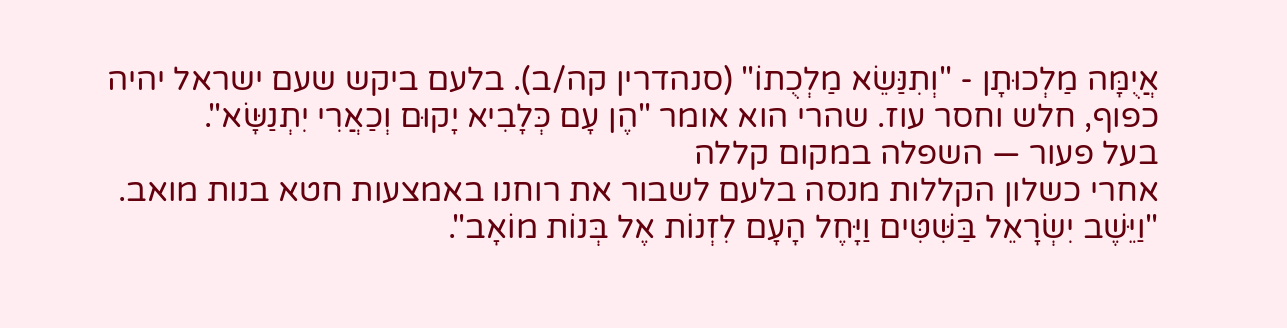אֲיֻמָּה מַלְכוּתָן - "וְתִנַּשֵׂא מַלְכֻתוֹ" (סנהדרין קה/ב). בלעם ביקש שעם ישראל יהיה כפוף, חלש וחסר עוז. שהרי הוא אומר "הֶן עָם כְּלָבִיא יָקוּם וְכַאֲרִי יִתְנַשָּׂא".
בעל פעור — השפלה במקום קללה
אחרי כשלון הקללות מנסה בלעם לשבור את רוחנו באמצעות חטא בנות מואב. "וַיֵּשֶׁב יִשְׂרָאֵל בַּשִּׁטִּים וַיָּחֶל הָעָם לִזְנוֹת אֶל בְּנוֹת מוֹאָב".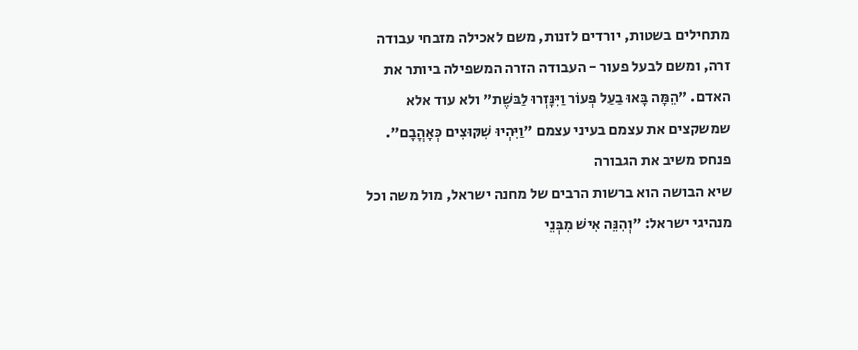מתחילים בשטות, יורדים לזנות, משם לאכילה מזבחי עבודה זרה, ומשם לבעל פעור - העבודה הזרה המשפילה ביותר את האדם. "הֵמָּה בָּאוּ בַעַל פְּעוֹר וַיִּנָּזְרוּ לַבּשֶׁת" ולא עוד אלא שמשקצים את עצמם בעיני עצמם "וַיִּהְיוּ שִׁקּוּצִים כְּאָהֳבָם".
פנחס משיב את הגבורה
שיא הבושה הוא ברשות הרבים של מחנה ישראל, מול משה וכל מנהיגי ישראל: "וְהִנֵּה אִישׁ מִבְּנֵי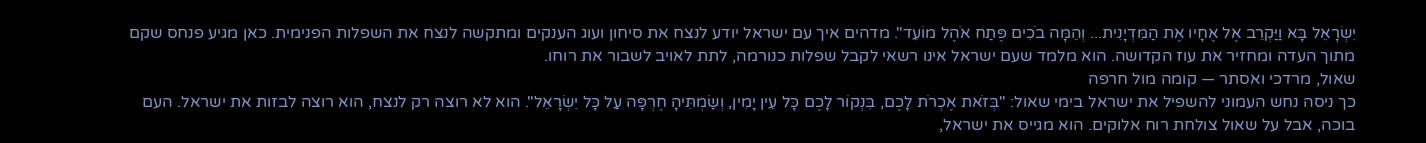יִשְׂרָאֵל בָּא וַיַּקְרֵב אֶל אֶחָיו אֶת הַמִּדְיָנִית... וְהֵמָּה בֹכִים פֶּתַח אֹהֶל מוֹעֵד". מדהים איך עם ישראל יודע לנצח את סיחון ועוג הענקים ומתקשה לנצח את השפלות הפנימית. כאן מגיע פנחס שקם מתוך העדה ומחזיר את עוז הקדושה. הוא מלמד שעם ישראל אינו רשאי לקבל שפלות כנורמה, לתת לאויב לשבור את רוחו.
שאול, מרדכי ואסתר — קומה מול חרפה
כך ניסה נחש העמוני להשפיל את ישראל בימי שאול: "בְּזֹאת אֶכְרֹת לָכֶם, בִּנְקוֹר לָכֶם כָּל עֵין יָמִין, וְשַׂמְתִּיהָ חֶרְפָּה עַל כָּל יִשְׂרָאֵל". הוא לא רוצה רק לנצח, הוא רוצה לבזות את ישראל. העם בוכה, אבל על שאול צולחת רוח אלוקים. הוא מגייס את ישראל,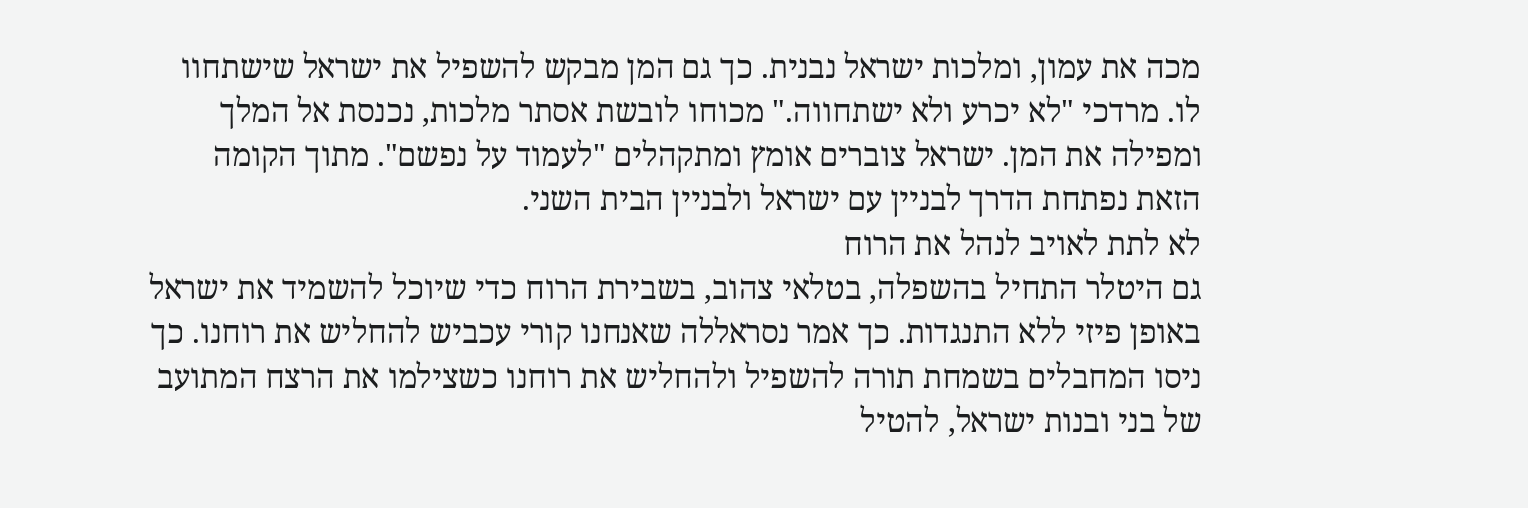מכה את עמון, ומלכות ישראל נבנית. כך גם המן מבקש להשפיל את ישראל שישתחוו לו. מרדכי "לא יכרע ולא ישתחווה." מכוחו לובשת אסתר מלכות, נכנסת אל המלך ומפילה את המן. ישראל צוברים אומץ ומתקהלים "לעמוד על נפשם". מתוך הקומה הזאת נפתחת הדרך לבניין עם ישראל ולבניין הבית השני.
לא לתת לאויב לנהל את הרוח
גם היטלר התחיל בהשפלה, בטלאי צהוב, בשבירת הרוח כדי שיוכל להשמיד את ישראל באופן פיזי ללא התנגדות. כך אמר נסראללה שאנחנו קורי עכביש להחליש את רוחנו. כך ניסו המחבלים בשמחת תורה להשפיל ולהחליש את רוחנו כשצילמו את הרצח המתועב של בני ובנות ישראל, להטיל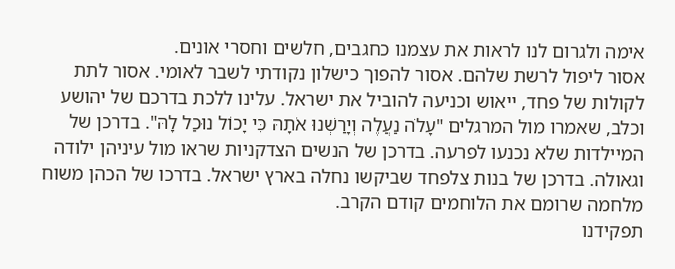אימה ולגרום לנו לראות את עצמנו כחגבים, חלשים וחסרי אונים.
אסור ליפול לרשת שלהם. אסור להפוך כישלון נקודתי לשבר לאומי. אסור לתת לקולות של פחד, ייאוש וכניעה להוביל את ישראל. עלינו ללכת בדרכם של יהושע וכלב, שאמרו מול המרגלים "עָלֹה נַעֲלֶה וְיָרַשְׁנוּ אֹתָהּ כִּי יָכוֹל נוּכַל לָהּ". בדרכן של המיילדות שלא נכנעו לפרעה. בדרכן של הנשים הצדקניות שראו מול עיניהן ילודה וגאולה. בדרכן של בנות צלפחד שביקשו נחלה בארץ ישראל. בדרכו של הכהן משוח מלחמה שרומם את הלוחמים קודם הקרב.
תפקידנו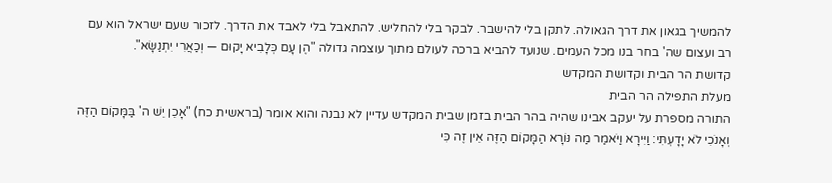להמשיך בגאון את דרך הגאולה. לתקן בלי להישבר. לבקר בלי להחליש. להתאבל בלי לאבד את הדרך. לזכור שעם ישראל הוא עם רב ועצום שה' בחר בנו מכל העמים. שנועד להביא ברכה לעולם מתוך עוצמה גדולה "הֶן עָם כְּלָבִיא יָקוּם — וְכַאֲרִי יִתְנַשָּׂא".
קדושת הר הבית וקדושת המקדש
מעלת התפילה הר הבית
התורה מספרת על יעקב אבינו שהיה בהר הבית בזמן שבית המקדש עדיין לא נבנה והוא אומר (בראשית כח) "אָכֵן יֵשׁ ה' בַּמָּקוֹם הַזֶּה וְאָנֹכִי לֹא יָדָעְתִּי: וַיִּירָא וַיֹּאמַר מַה נּוֹרָא הַמָּקוֹם הַזֶּה אֵין זֶה כִּי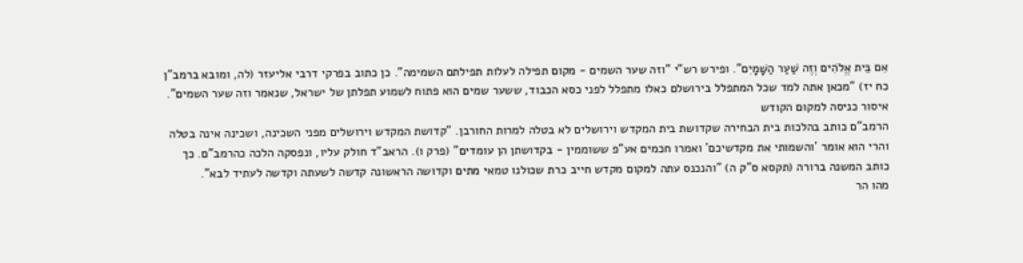אִם בֵּית אֱלֹהִים וְזֶה שַׁעַר הַשָּׁמָיִם". ופירש רש"י "וזה שער השמים - מקום תפילה לעלות תפילתם השמימה". כן כתוב בפרקי דרבי אליעזר (לה, ומובא ברמב"ן כח יז) "מכאן אתה למד שכל המתפלל בירושלם כאלו מתפלל לפני כסא הכבוד, ששער שמים הוא פתוח לשמוע תפלתן של ישראל, שנאמר וזה שער השמים".
איסור כניסה למקום הקודש
הרמב"ם כותב בהלכות בית הבחירה שקדושת בית המקדש וירושלים לא בטלה למרות החורבן. "קדושת המקדש וירושלים מפני השכינה, ושכינה אינה בטלה והרי הוא אומר 'והשמותי את מקדשיכם' ואמרו חכמים אע"פ ששוממין - בקדושתן הן עומדים" (פרק ו). הראב"ד חולק עליו, ונפסקה הלכה כהרמב"ם. כך כותב המשנה ברורה (תקסא ס"ק ה) "והנכנס עתה למקום מקדש חייב כרת שכולנו טמאי מתים וקדושה הראשונה קדשה לשעתה וקדשה לעתיד לבא".
מהו הר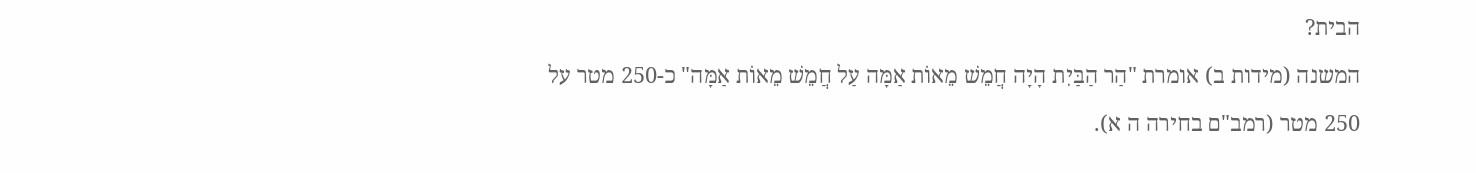הבית?
המשנה (מידות ב) אומרת "הַר הַבַּיִת הָיָה חֲמֵשׁ מֵאוֹת אַמָּה עַל חֲמֵשׁ מֵאוֹת אַמָּה" כ-250 מטר על 250 מטר (רמב"ם בחירה ה א).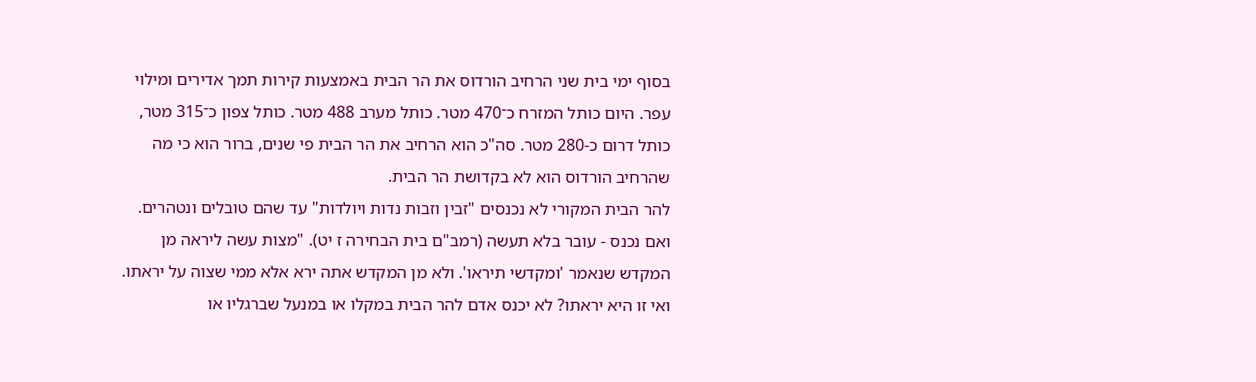בסוף ימי בית שני הרחיב הורדוס את הר הבית באמצעות קירות תמך אדירים ומילוי עפר. היום כותל המזרח כ־470 מטר. כותל מערב 488 מטר. כותל צפון כ־315 מטר, כותל דרום כ-280 מטר. סה"כ הוא הרחיב את הר הבית פי שנים, ברור הוא כי מה שהרחיב הורדוס הוא לא בקדושת הר הבית.
להר הבית המקורי לא נכנסים "זבין וזבות נדות ויולדות" עד שהם טובלים ונטהרים. ואם נכנס - עובר בלא תעשה (רמב"ם בית הבחירה ז יט). "מצות עשה ליראה מן המקדש שנאמר 'ומקדשי תיראו'. ולא מן המקדש אתה ירא אלא ממי שצוה על יראתו. ואי זו היא יראתו? לא יכנס אדם להר הבית במקלו או במנעל שברגליו או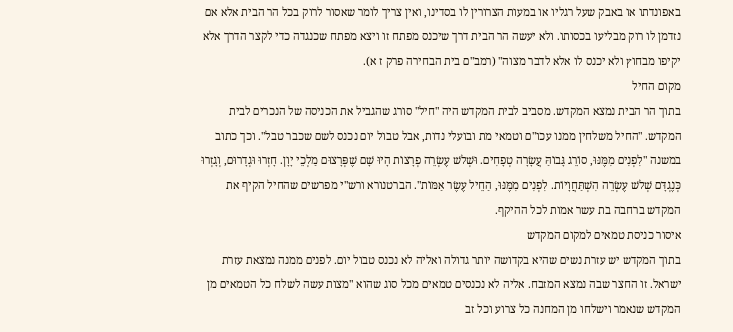באפונדתו או באבק שעל רגליו או במעות הצרורין לו בסדינו, ואין צריך לומר שאסור לרוק בכל הר הבית אלא אם נזדמן לו רוק מבליעו בכסותו. ולא יעשה הר הבית דרך שיכנס מפתח זו ויצא מפתח שכנגדה כדי לקצר הדרך אלא יקיפו מבחוץ ולא יכנס לו אלא לדבר מצוה" (רמב"ם בית הבחירה פרק ז א).
מקום החיל
בתוך הר הבית נמצא המקדש. מסביב לבית המקדש היה "חיל" סורג שהגביל את הכניסה של הנכרים לבית המקדש. "החיל משלחין ממנו עכו"ם וטמאי מת ובועלי נדות, אבל טבול יום נכנס לשם שכבר טבל". וכך כתוב במשנה "לִפְנִים מִמֶּנּוּ, סוֹרֵג גָּבוֹהַּ עֲשָׂרָה טְפָחִים. וּשְׁלשׁ עֶשְׂרֵה פְרָצוֹת הָיוּ שָׁם שֶׁפְּרָצוּם מַלְכֵי יָוָן. חָזְרוּ וּגְדָרוּם, וְגָזְרוּ כְּנֶגְדָּם שְׁלשׁ עֶשְׂרֵה הִשְׁתַּחֲוָיוֹת. לִפְנִים מִמֶּנּוּ, הַחֵיל עֶשֶׂר אַמּוֹת". הברטנורא ורש"י מפרשים שהחיל הקיף את המקדש ברחבה בת עשר אמות לכל ההיקף.
איסור כניסת טמאים למקום המקדש
בתוך המקדש יש עזרת נשים שהיא בקדושה יותר גדולה ואליה לא נכנס טבול יום. לפנים ממנה נמצאת עזרת ישראל. זו החצר שבה נמצא המזבח. אליה לא נכנסים טמאים מכל סוג שהוא "מצות עשה לשלח כל הטמאים מן המקדש שנאמר וישלחו מן המחנה כל צרוע וכל זב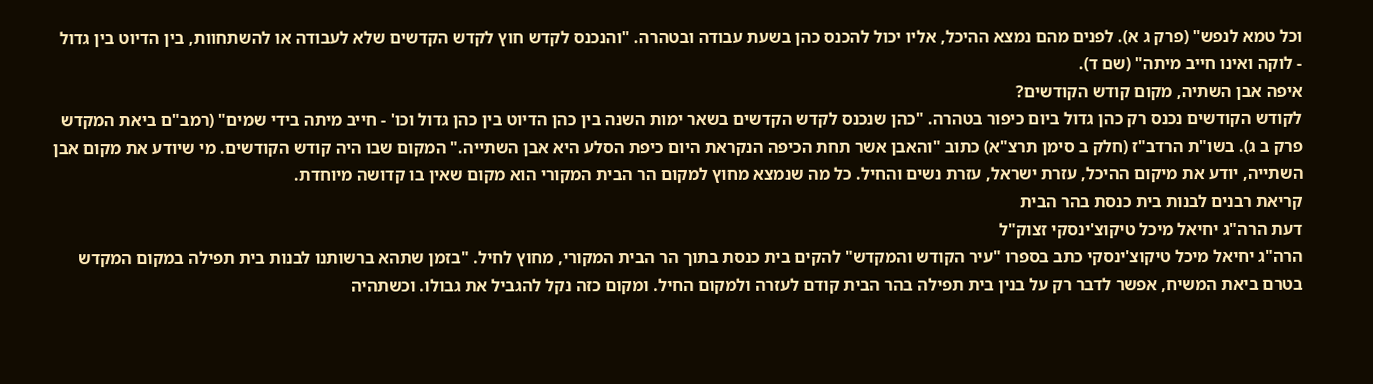וכל טמא לנפש" (פרק ג א). לפנים מהם נמצא ההיכל, אליו יכול להכנס כהן בשעת עבודה ובטהרה. "והנכנס לקדש חוץ לקדש הקדשים שלא לעבודה או להשתחוות, בין הדיוט בין גדול - לוקה ואינו חייב מיתה" (שם ד).
איפה אבן השתיה, מקום קודש הקודשים?
לקודש הקודשים נכנס רק כהן גדול ביום כיפור בטהרה. "כהן שנכנס לקדש הקדשים בשאר ימות השנה בין כהן הדיוט בין כהן גדול וכו' - חייב מיתה בידי שמים" (רמב"ם ביאת המקדש פרק ב ג). בשו"ת הרדב"ז (חלק ב סימן תרצ"א) כתוב "והאבן אשר תחת הכיפה הנקראת היום כיפת הסלע היא אבן השתייה." המקום שבו היה קודש הקודשים. מי שיודע את מקום אבן השתייה, יודע את מיקום ההיכל, עזרת ישראל, עזרת נשים והחיל. כל מה שנמצא מחוץ למקום הר הבית המקורי הוא מקום שאין בו קדושה מיוחדת.
קריאת רבנים לבנות בית כנסת בהר הבית
דעת הרה"ג יחיאל מיכל טיקוצ'ינסקי זצוק"ל
הרה"ג יחיאל מיכל טיקוצ'ינסקי כתב בספרו "עיר הקודש והמקדש" להקים בית כנסת בתוך הר הבית המקורי, מחוץ לחיל. "בזמן שתהא ברשותנו לבנות בית תפילה במקום המקדש בטרם ביאת המשיח, אפשר לדבר רק על בנין בית תפילה בהר הבית קודם לעזרה ולמקום החיל. ומקום כזה נקל להגביל את גבולו. וכשתהיה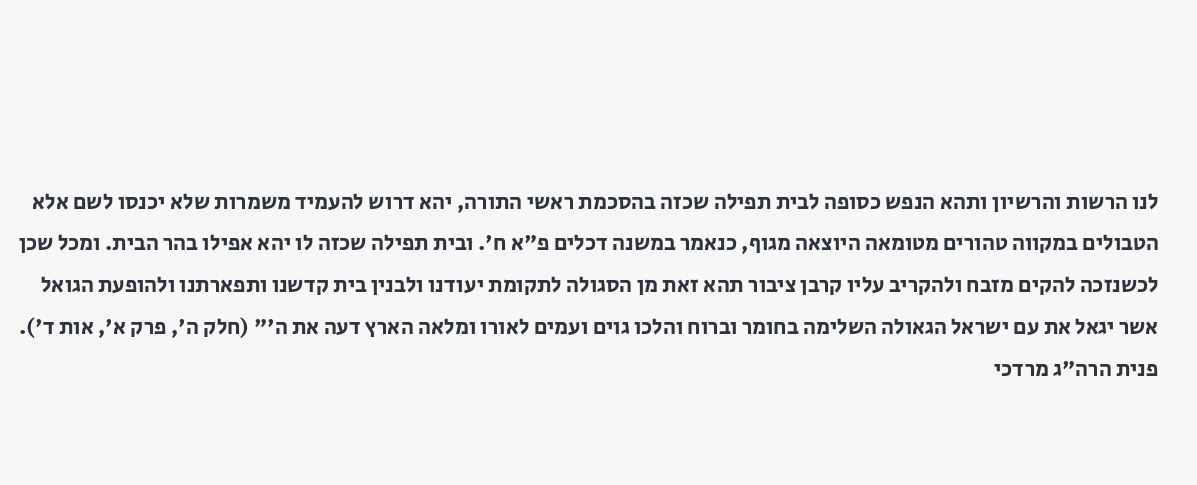לנו הרשות והרשיון ותהא הנפש כסופה לבית תפילה שכזה בהסכמת ראשי התורה, יהא דרוש להעמיד משמרות שלא יכנסו לשם אלא הטבולים במקווה טהורים מטומאה היוצאה מגוף, כנאמר במשנה דכלים פ"א ח'. ובית תפילה שכזה לו יהא אפילו בהר הבית. ומכל שכן לכשנזכה להקים מזבח ולהקריב עליו קרבן ציבור תהא זאת מן הסגולה לתקומת יעודנו ולבנין בית קדשנו ותפארתנו ולהופעת הגואל אשר יגאל את עם ישראל הגאולה השלימה בחומר וברוח והלכו גוים ועמים לאורו ומלאה הארץ דעה את ה'" (חלק ה', פרק א', אות ד').
פנית הרה"ג מרדכי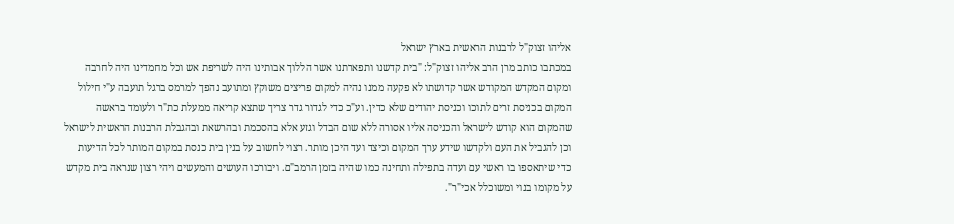אליהו זצוק"ל לרבנות הראשית בארץ ישראל
במכתבו כותב מרן הרב אליהו זצוק"ל: "בית קדשנו ותפארתנו אשר הללוך אבותינו היה לשריפת אש וכל מחמדינו היה לחרבה ומקום המקדש המקודש אשר קדושתו לא פקעה ממנו נהיה למקום פריצים משוקץ ומתועב נהפך למרמס ברגל תועבה ע"י חילול המקום בכניסת זרים לתוכו וכניסת יהודים שלא כדין. וע"כ כדי לגדור גדר צריך שתצא קריאה ממעלת כת"ר ולעומד בראשה שהמקום הוא קודש לישראל והכניסה אליו אסורה ללא שום הבדל וגזע אלא בהסכמת ובהרשאת ובהגבלת הרבנות הראשית לישראל וכן להגביל את העם ולקדשו שידע ערך המקום וכיצד ועד היכן מותר. רצוי לחשוב על בנין בית כנסת במקום המותר לכל הדיעות כדי שיתאספו בו ראשי עם ועדה בתפילה ותחינה כמו שהיה בזמן הרמב"ם. ויבורכו העושים והמעשים ויהי רצון שנראה בית מקדש על מקומו בנוי ומשוכלל אכי"ר".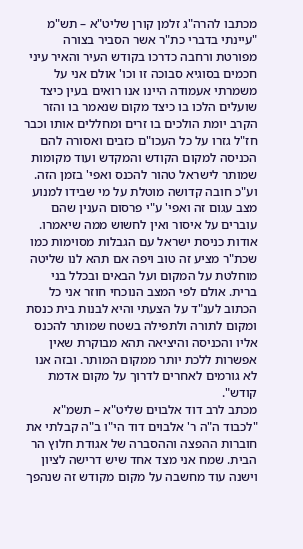מכתבו להרה"ג זלמן קורן שליט"א – תש"מ
"עיינתי בדברי כת"ר אשר הסביר בצורה מפורטת ורחבה כדרכו בקודש העיר והאיר עיני חכמים בסוגיא סבוכה זו וכו' אולם אני על משמרתי אעמודה היינו אנו רואים בעין כיצד שועלים הלכו בו כיצד מקום שנאמר בו והזר הקרב יומת הולכים בו זרים ומחללים אותו וכבר חז"ל גזרו על כל העכו"ם כזבים ואסורה להם הכניסה למקום הקודש והמקדש ועוד מקומות שמותר לישראל טהור להכנס ואפי' בזמן הזה. וע"כ חובה קדושה מוטלת על מי שבידו למנוע מצב עגום זה ואפי' ע"י פרסום הענין שהם עוברים על איסור ואין לחשוש ממה שיאמרו.
אודות כניסת ישראל עם הגבלות מסוימות כמו שכת"ר מציע זה טוב ויפה אם תהא לנו שליטה מוחלטת על המקום ועל הבאים ובכלל בני ברית. אולם לפי המצב הנוכחי חוזר אני כל הכתוב לענ"ד על הצעתי והיא לבנות בית כנסת ומקום לתורה ולתפילה בשטח שמותר להכנס אליו והכניסה והיציאה תהא מבוקרת שאין אפשרות ללכת יותר ממקום המותר. ובזה אנו לא גורמים לאחרים לדרוך על מקום אדמת קודש".
מכתב לרב דוד אלבוים שליט"א – תשמ"א
"לכבוד ה"ה ר' אלבוים דוד הי"ו ב"ה קבלתי את חוברות ההפצה וההסברה של אגודת חלוץ הר הבית. שמח אני מצד אחד שיש דרישה לציון וישנה עוד מחשבה על מקום מקודש זה שנהפך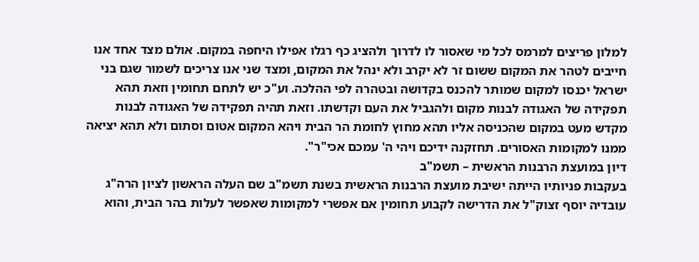למלון פריצים למרמס לכל מי שאסור לו לדרוך ולהציג כף רגלו אפילו היחפה במקום. אולם מצד אחד אנו חייבים לטהר את המקום ששום זר לא יקרב ולא ינהל את המקום, ומצד שני אנו צריכים לשמור שגם בני ישראל יכנסו למקום שמותר להכנס בקדושה ובטהרה לפי ההלכה. וע"כ יש לתחם תחומין וזאת תהא תפקידה של האגודה לבנות מקום ולהגביל את העם וקדשתו. וזאת תהיה תפקידה של האגודה לבנות מקדש מעט במקום שהכניסה אליו תהא מחוץ לחומת הר הבית ויהא המקום אטום וסתום ולא תהא יציאה ממנו למקומות האסורים. תחזקנה ידיכם ויהי ה' עמכם אכי"ר".
דיון במועצת הרבנות הראשית – תשמ"ב
בעקבות פניותיו הייתה ישיבת מועצת הרבנות הראשית בשנת תשמ"ב שם העלה הראשון לציון הרה"ג עובדיה יוסף זצוק"ל את הדרישה לקבוע תחומין אם אפשרי למקומות שאפשר לעלות בהר הבית, והוא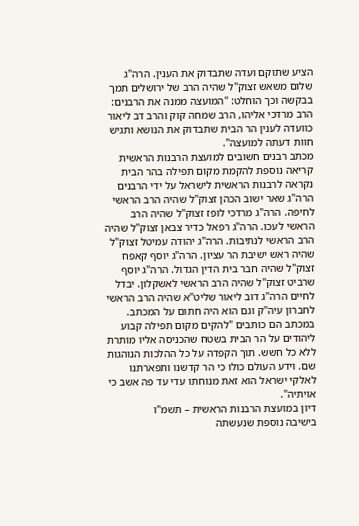הציע שתוקם ועדה שתבדוק את הענין. הרה"ג שלום משאש זצוק"ל שהיה הרב של ירושלים תמך בבקשה וכך הוחלט: "המועצה ממנה את הרבנים: הרב מרדכי אליהו, הרב שמחה קוק והרב דב ליאור כוועדה לענין הר הבית שתבדוק את הנושא ותגיש חוות דעתה למועצה".
מכתב רבנים חשובים למועצת הרבנות הראשית
קריאה נוספת להקמת מקום תפילה בהר הבית נקראה לרבנות הראשית לישראל על ידי הרבנים הרה"ג שאר ישוב הכהן זצוק"ל שהיה הרב הראשי לחיפה. הרה"ג מרדכי לופז זצוק"ל שהיה הרב הראשי לעכו. הרה"ג רפאל כדיר צבאן זצוק"ל שהיה הרב הראשי לנתיבות. הרה"ג יהודה עמיטל זצוק"ל שהיה ראש ישיבת הר עציון. הרה"ג יוסף קאפח זצוק"ל שהיה חבר בית הדין הגדול. הרה"ג יוסף שרביט זצוק"ל שהיה הרב הראשי לאשקלון. יבדל לחיים הרה"ג דוב ליאור שליט"א שהיה הרב הראשי לחברון עיה"ק וגם הוא היה חתום על המכתב. במכתב הם כותבים "להקים מקום תפילה קבוע ליהודים על הר הבית בשטח שהכניסה אליו מותרת ללא כל חשש. תוך הקפדה על כל ההלכות הנוהגות שם. וידע העולם כולו כי הר קדשנו ותפארתנו לאלקי ישראל הוא זאת מנוחתו עדי עד פה אשב כי אויתיה".
דיון במועצת הרבנות הראשית – תשמ"ו
בישיבה נוספת שנעשתה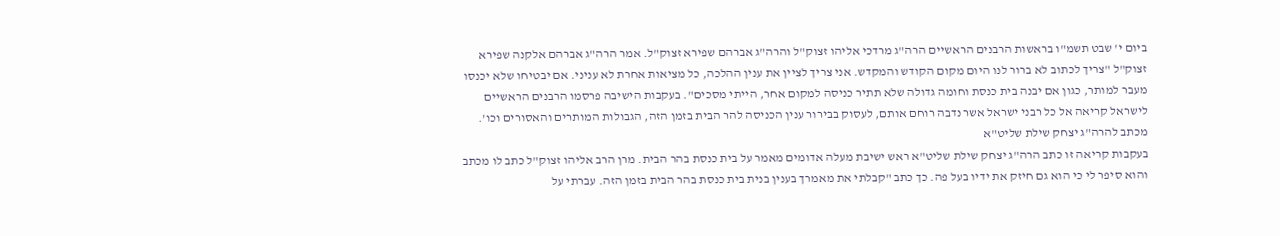ביום י' שבט תשמ"ו בראשות הרבנים הראשיים הרה"ג מרדכי אליהו זצוק"ל והרה"ג אברהם שפירא זצוק"ל. אמר הרה"ג אברהם אלקנה שפירא זצוק"ל "צריך לכתוב לא ברור לנו היום מקום הקודש והמקדש. אני צריך לציין את ענין ההלכה, כל מציאות אחרת לא עניני. אם יבטיחו שלא יכנסו מעבר למותר, כגון אם יבנה בית כנסת וחומה גדולה שלא תתיר כניסה למקום אחר, הייתי מסכים". בעקבות הישיבה פרסמו הרבנים הראשיים לישראל קריאה אל כל רבני ישראל אשר נדבה רוחם אותם, לעסוק בבירור ענין הכניסה להר הבית בזמן הזה, הגבולות המותרים והאסורים וכו'.
מכתב להרה"ג יצחק שילת שליט"א
בעקבות קריאה זו כתב הרה"ג יצחק שילת שליט"א ראש ישיבת מעלה אדומים מאמר על בית כנסת בהר הבית. מרן הרב אליהו זצוק"ל כתב לו מכתב והוא סיפר לי כי הוא גם חיזק את ידיו בעל פה. כך כתב "קבלתי את מאמרך בענין בנית בית כנסת בהר הבית בזמן הזה. עברתי על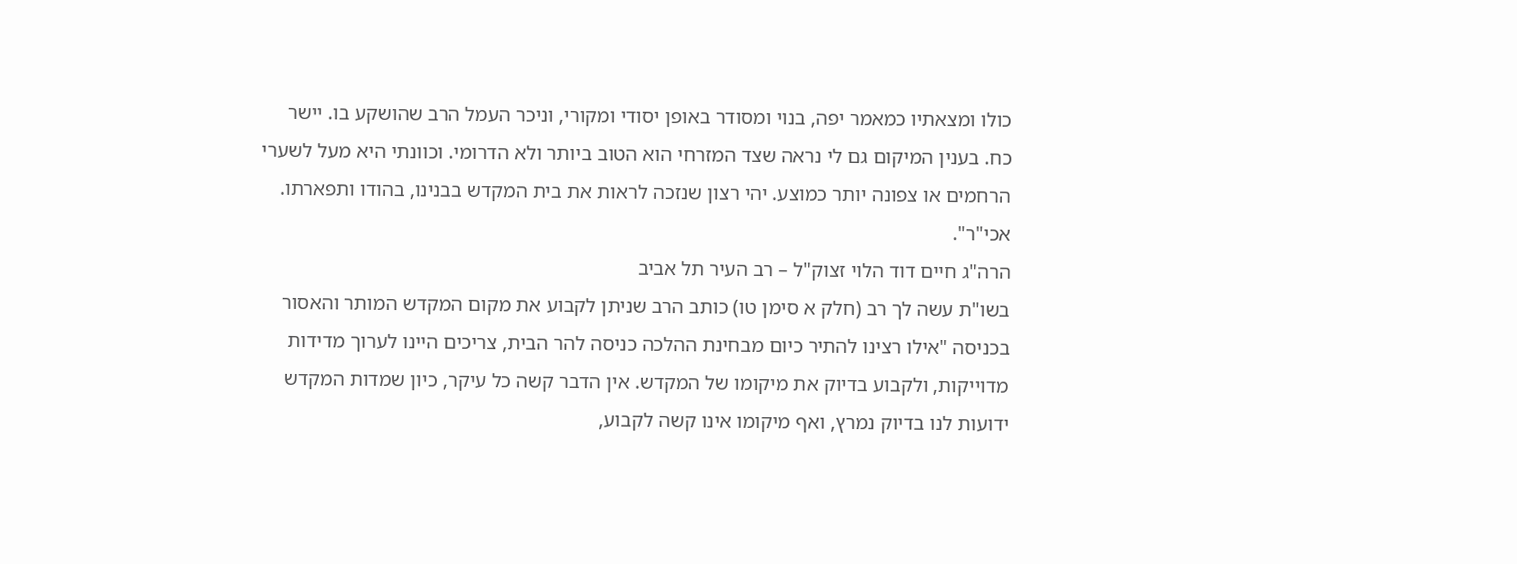כולו ומצאתיו כמאמר יפה, בנוי ומסודר באופן יסודי ומקורי, וניכר העמל הרב שהושקע בו. יישר כח. בענין המיקום גם לי נראה שצד המזרחי הוא הטוב ביותר ולא הדרומי. וכוונתי היא מעל לשערי הרחמים או צפונה יותר כמוצע. יהי רצון שנזכה לראות את בית המקדש בבנינו, בהודו ותפארתו. אכי"ר".
הרה"ג חיים דוד הלוי זצוק"ל – רב העיר תל אביב
בשו"ת עשה לך רב (חלק א סימן טו) כותב הרב שניתן לקבוע את מקום המקדש המותר והאסור בכניסה "אילו רצינו להתיר כיום מבחינת ההלכה כניסה להר הבית, צריכים היינו לערוך מדידות מדוייקות, ולקבוע בדיוק את מיקומו של המקדש. אין הדבר קשה כל עיקר, כיון שמדות המקדש ידועות לנו בדיוק נמרץ, ואף מיקומו אינו קשה לקבוע,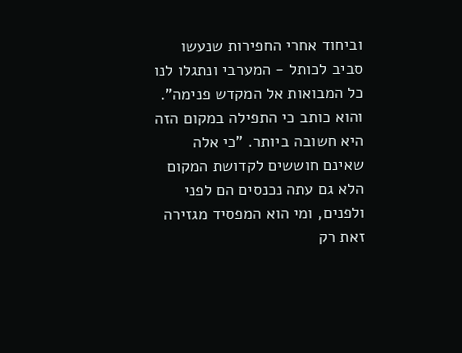וביחוד אחרי החפירות שנעשו סביב לכותל - המערבי ונתגלו לנו כל המבואות אל המקדש פנימה".
והוא כותב כי התפילה במקום הזה היא חשובה ביותר. "כי אלה שאינם חוששים לקדושת המקום הלא גם עתה נכנסים הם לפני ולפנים, ומי הוא המפסיד מגזירה זאת רק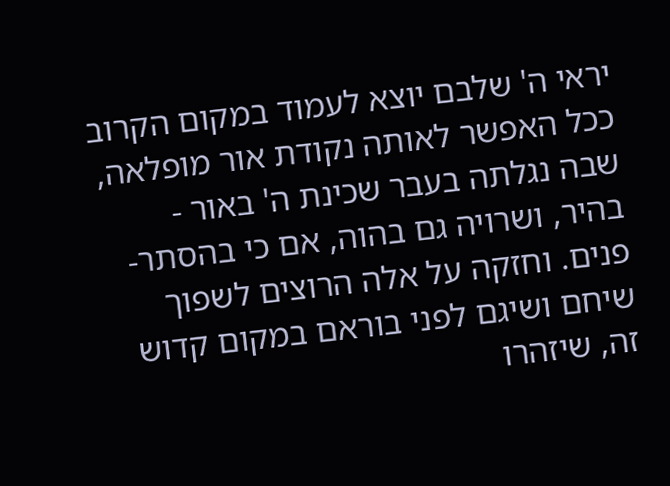יראי ה' שלבם יוצא לעמוד במקום הקרוב ככל האפשר לאותה נקודת אור מופלאה, שבה נגלתה בעבר שכינת ה' באור - בהיר, ושרויה גם בהוה, אם כי בהסתר-פנים. וחזקה על אלה הרוצים לשפוך שיחם ושיגם לפני בוראם במקום קדוש זה, שיזהרו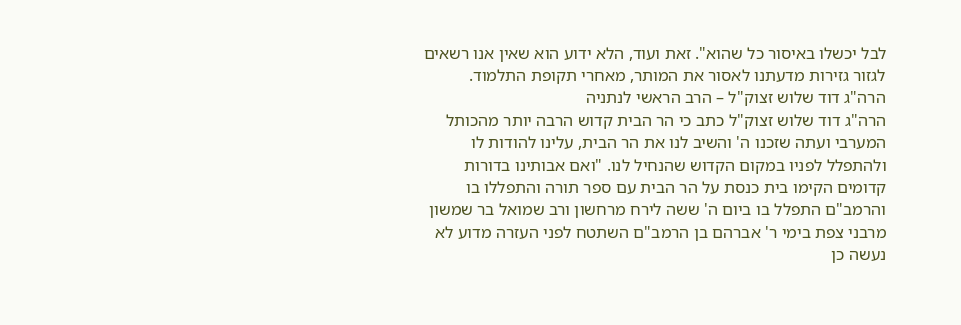לבל יכשלו באיסור כל שהוא". זאת ועוד, הלא ידוע הוא שאין אנו רשאים לגזור גזירות מדעתנו לאסור את המותר, מאחרי תקופת התלמוד.
הרה"ג דוד שלוש זצוק"ל – הרב הראשי לנתניה
הרה"ג דוד שלוש זצוק"ל כתב כי הר הבית קדוש הרבה יותר מהכותל המערבי ועתה שזכנו ה' והשיב לנו את הר הבית, עלינו להודות לו ולהתפלל לפניו במקום הקדוש שהנחיל לנו. "ואם אבותינו בדורות קדומים הקימו בית כנסת על הר הבית עם ספר תורה והתפללו בו והרמב"ם התפלל בו ביום ה' ששה לירח מרחשון ורב שמואל בר שמשון מרבני צפת בימי ר' אברהם בן הרמב"ם השתטח לפני העזרה מדוע לא נעשה כן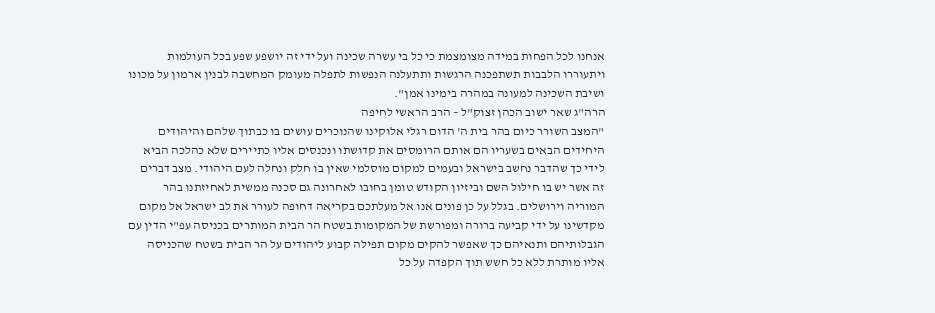אנחנו לכל הפחות במידה מצומצמת כי כל בי עשרה שכינה ועל ידי זה יושפע שפע בכל העולמות ויתעוררו הלבבות תשתפכנה הרגשות ותתעלנה הנפשות לתפלה מעומק המחשבה לבנין ארמון על מכונו ושיבת השכינה למעונה במהרה בימינו אמן".
הרה"ג שאר ישוב הכהן זצוק"ל – הרב הראשי לחיפה
"המצב השורר כיום בהר בית ה' הדום רגלי אלוקינו שהנוכרים עושים בו כבתוך שלהם והיהודים היחידים הבאים בשעריו הם אותם הרומסים את קדושתו ונכנסים אליו כתיירים שלא כהלכה הביא לידי כך שהדבר נחשב בישראל ובעמים למקום מוסלמי שאין בו חלק ונחלה לעם היהודי. מצב דברים זה אשר יש בו חילול השם וביזיון הקודש טומן בחובו לאחרונה גם סכנה ממשית לאחיזתנו בהר המוריה וירושלים. בגלל על כן פונים אנו אל מעלתכם בקריאה דחופה לעורר את לב ישראל אל מקום מקדשינו על ידי קביעה ברורה ומפורשת של המקומות בשטח הר הבית המותרים בכניסה עפ"י הדין עם הגבלותיהם ותנאיהם כך שאפשר להקים מקום תפילה קבוע ליהודים על הר הבית בשטח שהכניסה אליו מותרת ללא כל חשש תוך הקפדה על כל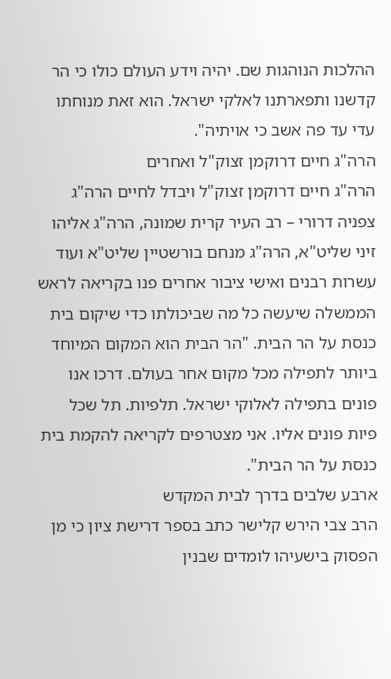ההלכות הנוהגות שם. יהיה וידע העולם כולו כי הר קדשנו ותפארתנו לאלקי ישראל. הוא זאת מנוחתו עדי עד פה אשב כי אויתיה".
הרה"ג חיים דרוקמן זצוק"ל ואחרים
הרה"ג חיים דרוקמן זצוק"ל ויבדל לחיים הרה"ג צפניה דרורי – רב העיר קרית שמונה, הרה"ג אליהו זיני שליט"א, הרה"ג מנחם בורשטיין שליט"א ועוד עשרות רבנים ואישי ציבור אחרים פנו בקריאה לראש הממשלה שיעשה כל מה שביכולתו כדי שיקום בית כנסת על הר הבית. "הר הבית הוא המקום המיוחד ביותר לתפילה מכל מקום אחר בעולם. דרכו אנו פונים בתפילה לאלוקי ישראל. תלפיות. תל שכל פיות פונים אליו. אני מצטרפים לקריאה להקמת בית כנסת על הר הבית".
ארבע שלבים בדרך לבית המקדש
הרב צבי הירש קלישר כתב בספר דרישת ציון כי מן הפסוק בישעיהו לומדים שבנין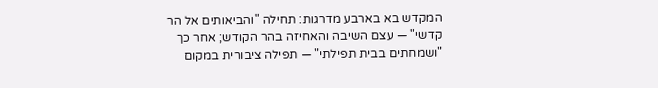המקדש בא בארבע מדרגות: תחילה "והביאותים אל הר קדשי" — עצם השיבה והאחיזה בהר הקודש; אחר כך "ושמחתים בבית תפילתי" — תפילה ציבורית במקום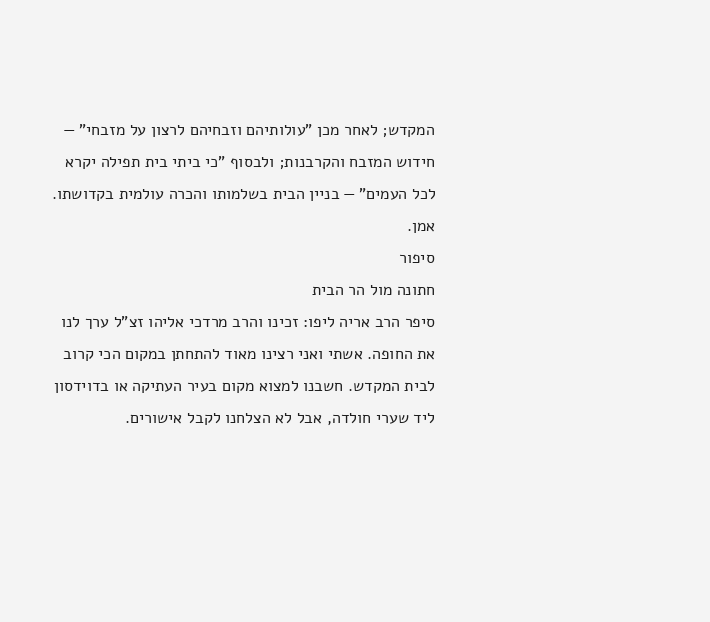המקדש; לאחר מכן "עולותיהם וזבחיהם לרצון על מזבחי" — חידוש המזבח והקרבנות; ולבסוף "כי ביתי בית תפילה יקרא לכל העמים" — בניין הבית בשלמותו והכרה עולמית בקדושתו. אמן.
סיפור
חתונה מול הר הבית
סיפר הרב אריה ליפו: זכינו והרב מרדכי אליהו זצ"ל ערך לנו את החופה. אשתי ואני רצינו מאוד להתחתן במקום הכי קרוב לבית המקדש. חשבנו למצוא מקום בעיר העתיקה או בדוידסון ליד שערי חולדה, אבל לא הצלחנו לקבל אישורים.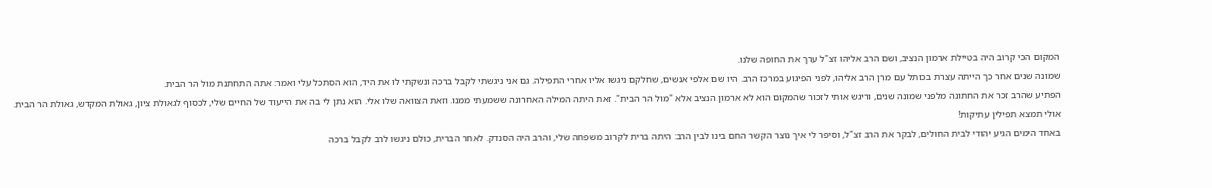המקום הכי קרוב היה בטיילת ארמון הנציב, ושם הרב אליהו זצ"ל ערך את החופה שלנו.
שמונה שנים אחר כך הייתה עצרת בכותל עם מרן הרב אליהו, לפני הפיגוע במרכז הרב. היו שם אלפי אנשים, שחלקם ניגשו אליו אחרי התפילה. גם אני ניגשתי לקבל ברכה ונשקתי לו את היד, הוא הסתכל עלי ואמר: אתה התחתנת מול הר הבית.
הפתיע שהרב זכר את החתונה מלפני שמונה שנים, וריגש אותי לזכור שהמקום הוא לא ארמון הנציב אלא "מול הר הבית". זאת היתה המילה האחרונה ששמעתי ממנו. וזאת הצוואה שלו אלי. הוא נתן לי בה את הייעוד של החיים שלי, לכסוף לגאולת ציון, גאולת המקדש, גאולת הר הבית.
אולי תמצא תפילין עתיקות!
באחד הימים הגיע יהודי לבית החולים, לבקר את הרב זצ"ל, וסיפר לי איך נוצר הקשר החם בינו לבין הרב: היתה ברית לקרוב משפחה שלי, והרב היה הסנדק. לאחר הברית, כולם ניגשו לרב לקבל ברכה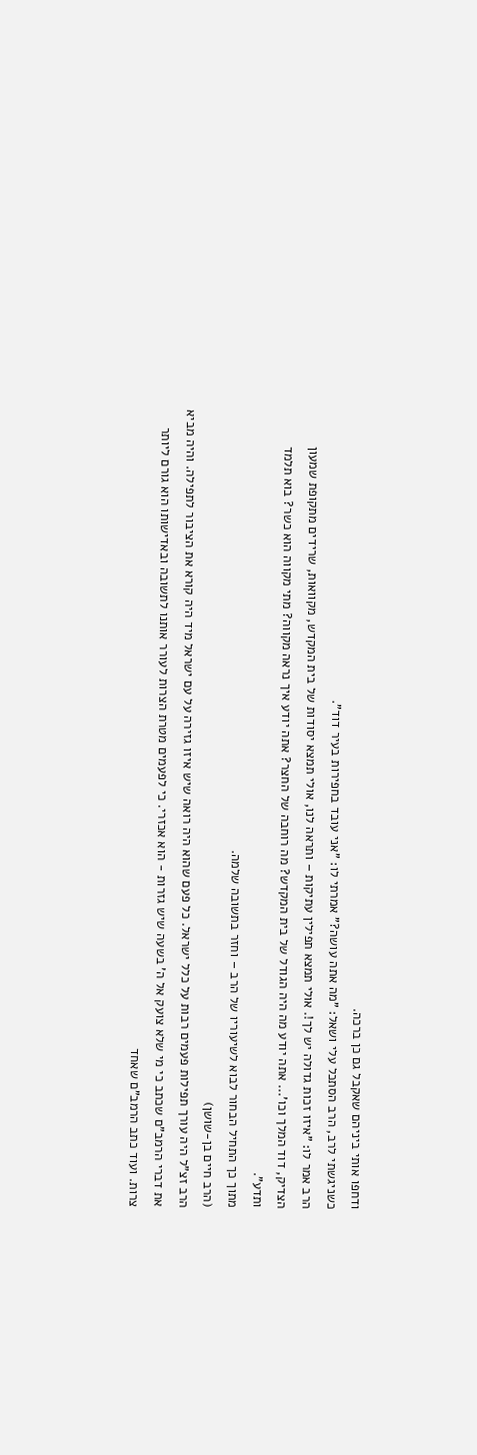ודחפו אותי ביניהם שאקבל גם כן ברכה.
כשניגשתי לרב, הרב הסתכל עלי ושאל: "מה אתה עושה?" אמרתי לו: "אני עובד בחפירות בעיר דוד".
הרב אמר לו: "איזו זכות גדולה יש לך!. אולי תמצא תפילין עתיקות – ותראה לנו, אולי תמצא יסודות של בית המקדש, מקוואות, שרידים מתקופת שמעון הצדיק, דוד המלך וכו'... אתה יודע מה היה הגודל של בית המקדש? מה רוחבה של החצר? אתה יודע איך נראה מקווה? מתי מקווה הוא כשר? בוא תלמד ותדע".
מתוך כך התחיל הבחור לבוא לשיעוריו של הרב – וחזר בתשובה שלמה.
(הרב חיים בן-שושן)
הרב זצ"ל היה עורך תפילות פעמים רבות על כלל ישראל. כל פעם שהוא היה רואה שיש איזו גזירה על עם ישראל מיד היה קורא את הציבור לתפילה. והיה מביא את דברי הרמב"ם שכתב כי מי שלא צועק אל ה' בשעה שיש גזרות - הוא אכזרי. כי לפעמים מטרת הצרות לעורר אותנו לתשובה ובאדישותו הוא גורם ליותר צרות. ועוד כתב הרמב"ם שאחד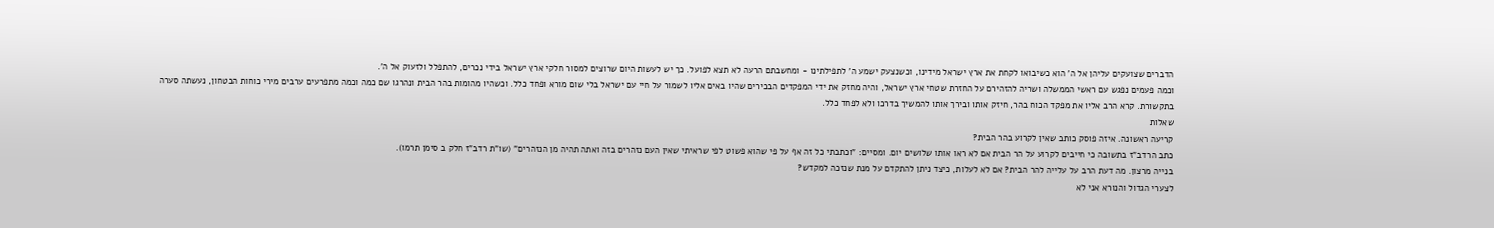הדברים שצועקים עליהן אל ה' הוא כשיבואו לקחת את ארץ ישראל מידינו, וכשנצעק ישמע ה' לתפילתינו - ומחשבתם הרעה לא תצא לפועל. כך יש לעשות היום שרוצים למסור חלקי ארץ ישראל בידי נכרים, להתפלל ולזעוק אל ה'.
וכמה פעמים נפגש עם ראשי הממשלה ושריה להזהירם על החזרת שטחי ארץ ישראל, והיה מחזק את ידי המפקדים הבכירים שהיו באים אליו לשמור על חיי עם ישראל בלי שום מורא ופחד כלל. וכשהיו מהומות בהר הבית ונהרגו שם כמה וכמה מתפרעים ערבים מירי כוחות הבטחון, נעשתה סערה בתקשורת. קרא הרב אליו את מפקד הכוח בהר, חיזק אותו ובירך אותו להמשיך בדרכו ולא לפחד כלל.
שאלות
קריעה ראשונה. איזה פוסק כותב שאין לקרוע בהר הבית?
כתב הרדב"ז בתשובה כי חייבים לקרוע על הר הבית אם לא ראו אותו שלושים יום. ומסיים: "וכתבתי כל זה אף על פי שהוא פשוט לפי שראיתי שאין העם נזהרים בזה ואתה תהיה מן הנזהרים" (שו"ת רדב"ז חלק ב סימן תרמו).
בנייה מרצון. מה דעת הרב על עלייה להר הבית? אם לא לעלות, כיצד ניתן להתקדם על מנת שנזכה למקדש?
לצערי הגדול והנורא אני לא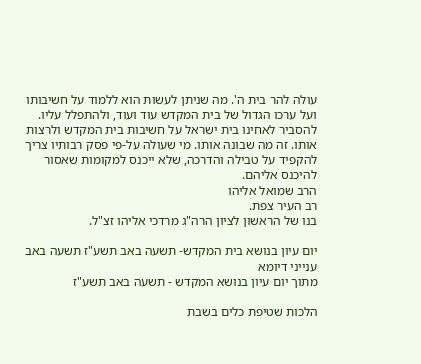עולה להר בית ה'. מה שניתן לעשות הוא ללמוד על חשיבותו ועל ערכו הגדול של בית המקדש עוד ועוד, ולהתפלל עליו. להסביר לאחינו בית ישראל על חשיבות בית המקדש ולרצות אותו. זה מה שבונה אותו. מי שעולה על-פי פסק רבותיו צריך להקפיד על טבילה והדרכה, שלא ייכנס למקומות שאסור להיכנס אליהם.
הרב שמואל אליהו
רב העיר צפת.
בנו של הראשון לציון הרה"ג מרדכי אליהו זצ"ל.

יום עיון בנושא בית המקדש- תשעה באב תשע"ז תשעה באב ענייני דיומא
מתוך יום עיון בנושא המקדש - תשעה באב תשע"ז

הלכות שטיפת כלים בשבת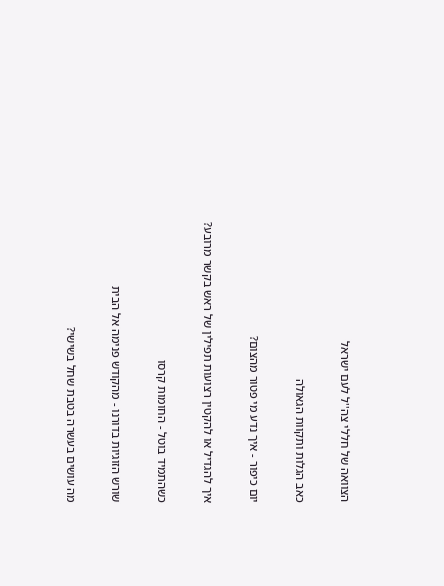הצוואה של חללי צה''ל לעם ישראל

כאב הגלות ותקוות הגאולה

יום כיפור - איך נדע מי פטור מהצום?

איך להגדיל או להקטין רצועות תפילין של ראש בקשר מרובע?

כשהתמיד בוטל - החומות קרסו

שורש הזוגיות בדורנו - מהקודש פנימה אל הבית

מה עושים בעשרה בטבת שחל בשישי?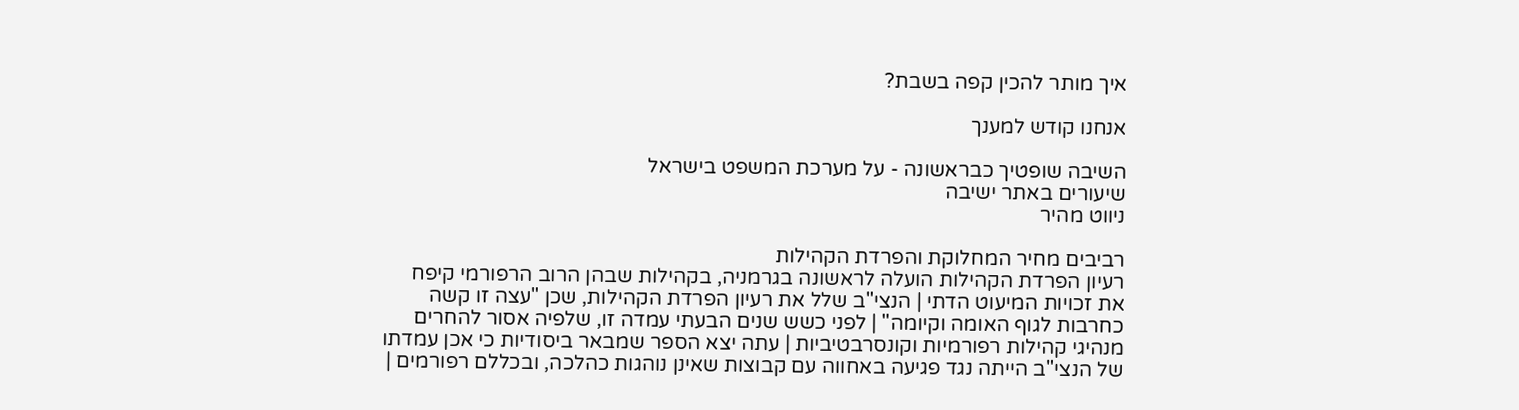איך מותר להכין קפה בשבת?

אנחנו קודש למענך

השיבה שופטיך כבראשונה - על מערכת המשפט בישראל
שיעורים באתר ישיבה
ניווט מהיר

רביבים מחיר המחלוקת והפרדת הקהילות
רעיון הפרדת הקהילות הועלה לראשונה בגרמניה, בקהילות שבהן הרוב הרפורמי קיפח את זכויות המיעוט הדתי | הנצי"ב שלל את רעיון הפרדת הקהילות, שכן "עצה זו קשה כחרבות לגוף האומה וקיומה" | לפני כשש שנים הבעתי עמדה זו, שלפיה אסור להחרים מנהיגי קהילות רפורמיות וקונסרבטיביות | עתה יצא הספר שמבאר ביסודיות כי אכן עמדתו של הנצי"ב הייתה נגד פגיעה באחווה עם קבוצות שאינן נוהגות כהלכה, ובכללם רפורמים |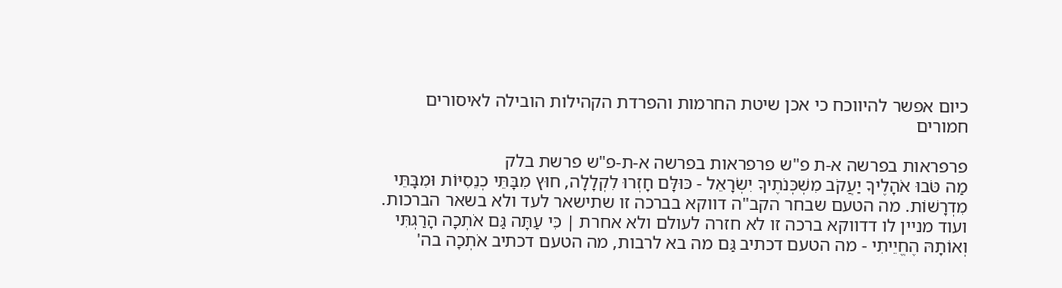כיום אפשר להיווכח כי אכן שיטת החרמות והפרדת הקהילות הובילה לאיסורים חמורים

פרפראות בפרשה א-ת פ"ש פרפראות בפרשה א-ת-פ"ש פרשת בלק
מַה טֹּבוּ אֹהָלֶיךָ יַעֲקֹב מִשְׁכְּנֹתֶיךָ יִשְׂרָאֵל - כּוּלָּם חָזְרוּ לִקְלָלָה, חוּץ מִבָּתֵּי כְנֵסִיּוֹת וּמִבָּתֵּי מִדְרָשׁוֹת. מה הטעם שבחר הקב"ה דווקא בברכה זו שתישאר לעד ולא בשאר הברכות. ועוד מניין לו דדווקא ברכה זו לא חזרה לעולם ולא אחרת | כִּי עַתָּה גַּם אֹתְכָה הָרַגְתִּי וְאוֹתָהּ הֶחֱיֵיתִי - מה הטעם דכתיב גַּם מה בא לרבות, מה הטעם דכתיב אֹתְכָה בה'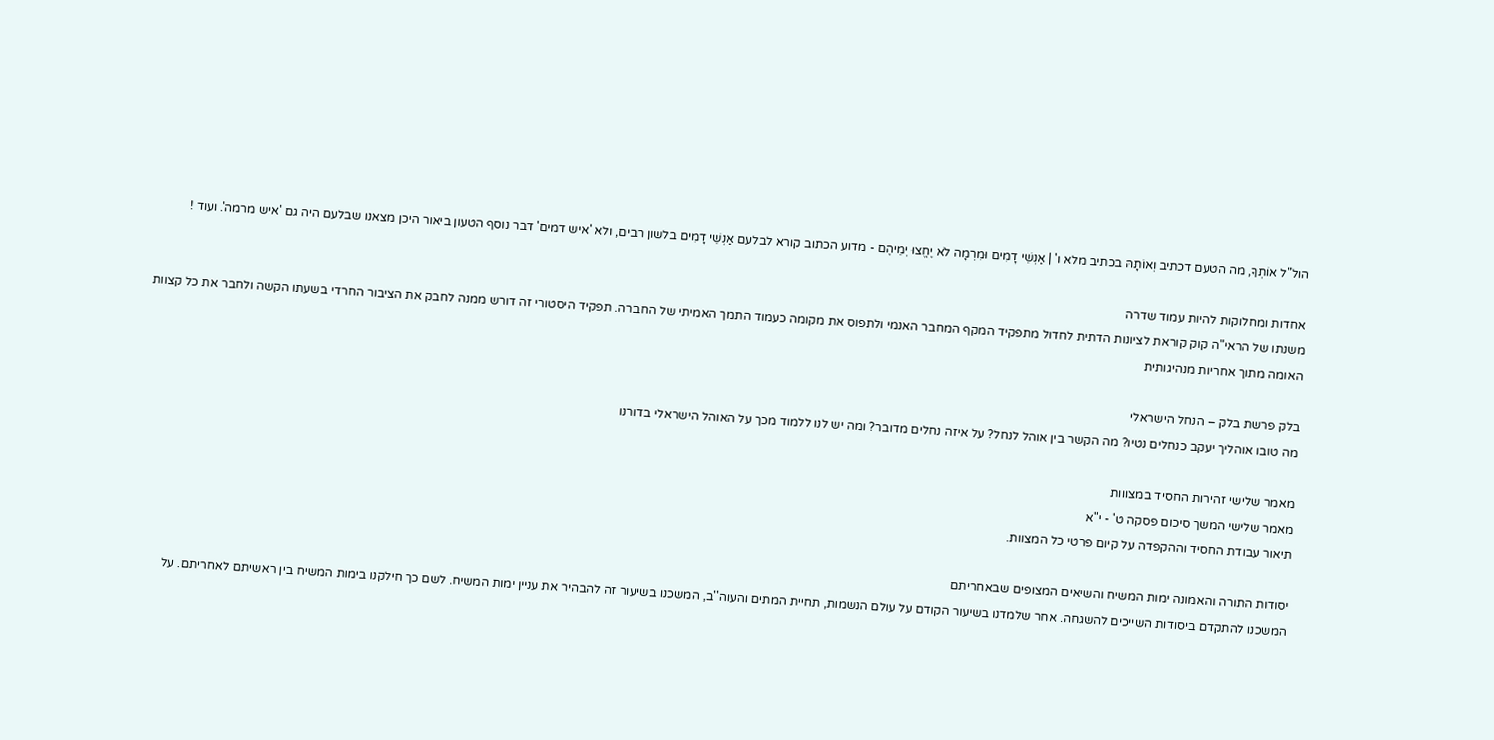הול"ל אוֹתְךָ, מה הטעם דכתיב וְאוֹתָהּ בכתיב מלא ו' | אַנְשֵׁי דָמִים וּמִרְמָה לֹא יֶחֱצוּ יְמֵיהֶם - מדוע הכתוב קורא לבלעם אַנְשֵׁי דָמִים בלשון רבים, ולא 'איש דמים' דבר נוסף הטעון ביאור היכן מצאנו שבלעם היה גם 'איש מרמה'. ועוד !

אחדות ומחלוקות להיות עמוד שדרה
משנתו של הראי"ה קוק קוראת לציונות הדתית לחדול מתפקיד המקף המחבר האנמי ולתפוס את מקומה כעמוד התמך האמיתי של החברה. תפקיד היסטורי זה דורש ממנה לחבק את הציבור החרדי בשעתו הקשה ולחבר את כל קצוות האומה מתוך אחריות מנהיגותית

בלק פרשת בלק – הנחל הישראלי
מה טובו אוהליך יעקב כנחלים נטיו? מה הקשר בין אוהל לנחל? על איזה נחלים מדובר? ומה יש לנו ללמוד מכך על האוהל הישראלי בדורנו

מאמר שלישי זהירות החסיד במצווות
מאמר שלישי המשך סיכום פסקה ט' - י"א
תיאור עבודת החסיד וההקפדה על קיום פרטי כל המצוות.

יסודות התורה והאמונה ימות המשיח והשיאים המצופים שבאחריתם
המשכנו להתקדם ביסודות השייכים להשגחה. אחר שלמדנו בשיעור הקודם על עולם הנשמות, תחיית המתים והעוה''ב, המשכנו בשיעור זה להבהיר את עניין ימות המשיח. לשם כך חילקנו בימות המשיח בין ראשיתם לאחריתם. על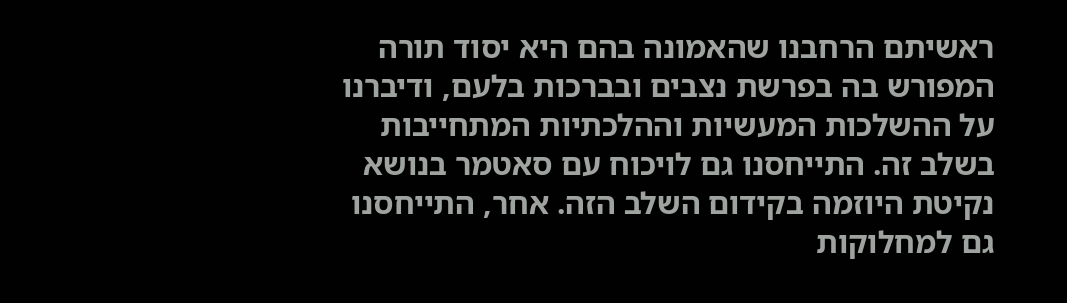ראשיתם הרחבנו שהאמונה בהם היא יסוד תורה המפורש בה בפרשת נצבים ובברכות בלעם, ודיברנו על ההשלכות המעשיות וההלכתיות המתחייבות בשלב זה. התייחסנו גם לויכוח עם סאטמר בנושא נקיטת היוזמה בקידום השלב הזה. אחר, התייחסנו גם למחלוקות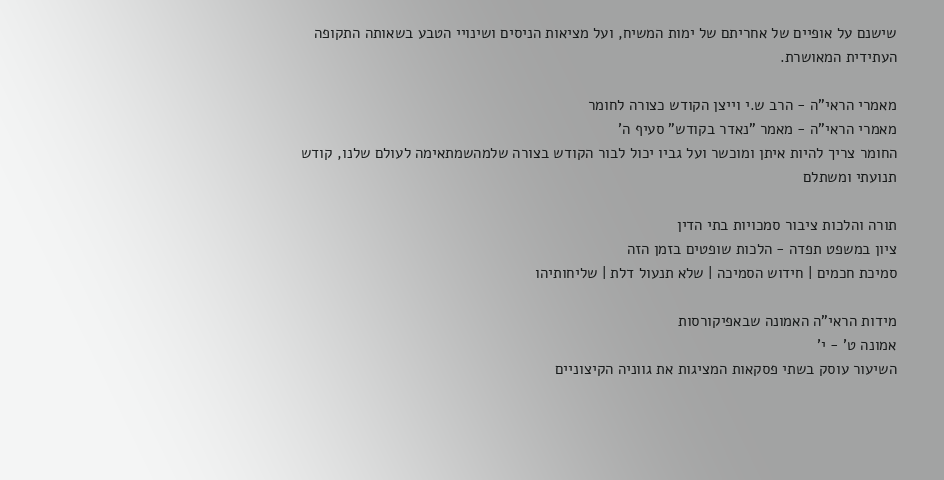שישנם על אופיים של אחריתם של ימות המשיח, ועל מציאות הניסים ושינויי הטבע בשאותה התקופה העתידית המאושרת.

מאמרי הראי"ה - הרב ש.י וייצן הקודש כצורה לחומר
מאמרי הראי"ה - מאמר "נאדר בקודש" סעיף ה'
החומר צריך להיות איתן ומוכשר ועל גביו יכול לבור הקודש בצורה שלמהשמתאימה לעולם שלנו, קודש תנועתי ומשתלם

תורה והלכות ציבור סמכויות בתי הדין
ציון במשפט תפדה - הלכות שופטים בזמן הזה
סמיכת חכמים | חידוש הסמיכה | שלא תנעול דלת | שליחותיהו

מידות הראי"ה האמונה שבאפיקורסות
אמונה ט' - י'
השיעור עוסק בשתי פסקאות המציגות את גווניה הקיצוניים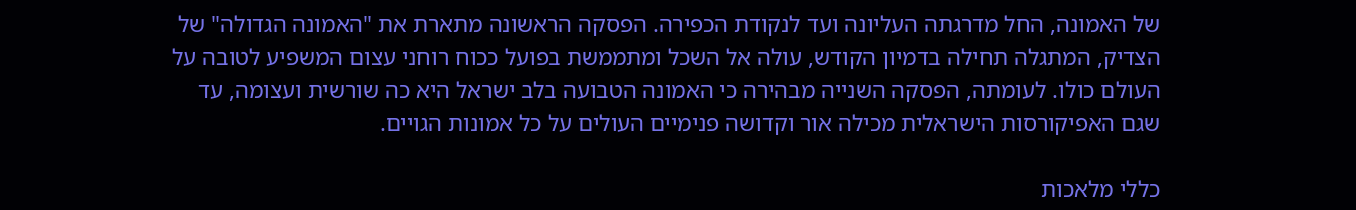של האמונה, החל מדרגתה העליונה ועד לנקודת הכפירה. הפסקה הראשונה מתארת את "האמונה הגדולה" של הצדיק, המתגלה תחילה בדמיון הקודש, עולה אל השכל ומתממשת בפועל ככוח רוחני עצום המשפיע לטובה על העולם כולו. לעומתה, הפסקה השנייה מבהירה כי האמונה הטבועה בלב ישראל היא כה שורשית ועצומה, עד שגם האפיקורסות הישראלית מכילה אור וקדושה פנימיים העולים על כל אמונות הגויים.

כללי מלאכות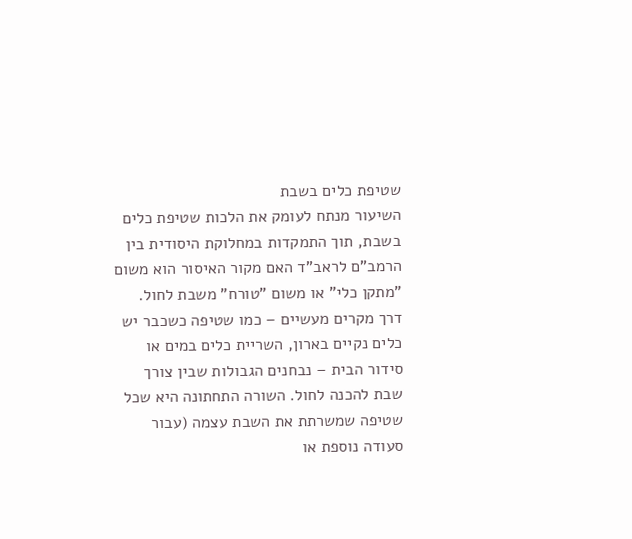שטיפת כלים בשבת
השיעור מנתח לעומק את הלכות שטיפת כלים בשבת, תוך התמקדות במחלוקת היסודית בין הרמב"ם לראב"ד האם מקור האיסור הוא משום "מתקן כלי" או משום "טורח" משבת לחול. דרך מקרים מעשיים – כמו שטיפה כשכבר יש כלים נקיים בארון, השריית כלים במים או סידור הבית – נבחנים הגבולות שבין צורך שבת להכנה לחול. השורה התחתונה היא שכל שטיפה שמשרתת את השבת עצמה (עבור סעודה נוספת או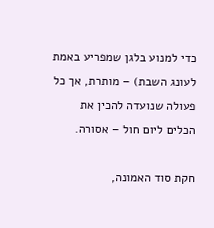כדי למנוע בלגן שמפריע באמת לעונג השבת) – מותרת, אך כל פעולה שנועדה להכין את הכלים ליום חול – אסורה.

חקת סוד האמונה,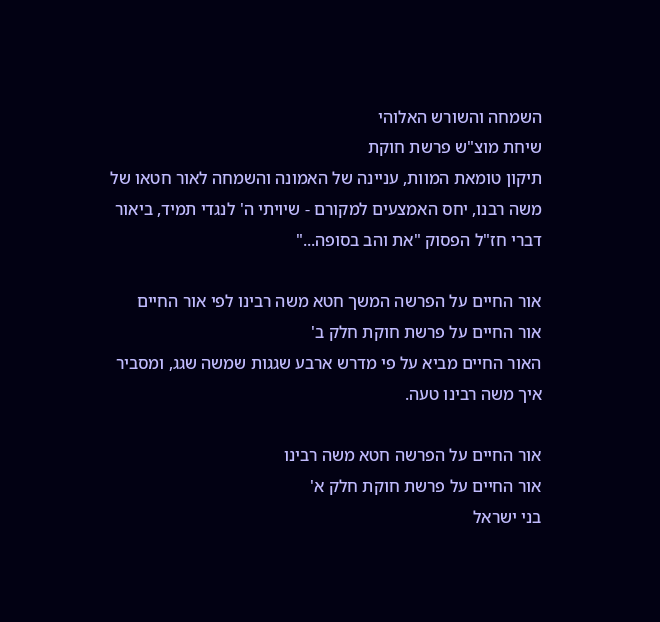השמחה והשורש האלוהי
שיחת מוצ"ש פרשת חוקת
תיקון טומאת המוות, עניינה של האמונה והשמחה לאור חטאו של משה רבנו, יחס האמצעים למקורם - שיויתי ה' לנגדי תמיד, ביאור דברי חז"ל הפסוק "את והב בסופה..."

אור החיים על הפרשה המשך חטא משה רבינו לפי אור החיים
אור החיים על פרשת חוקת חלק ב'
האור החיים מביא על פי מדרש ארבע שגגות שמשה שגג, ומסביר איך משה רבינו טעה.

אור החיים על הפרשה חטא משה רבינו
אור החיים על פרשת חוקת חלק א'
בני ישראל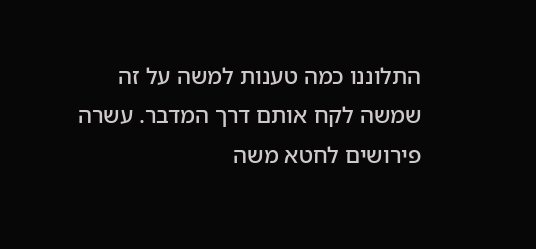התלוננו כמה טענות למשה על זה שמשה לקח אותם דרך המדבר. עשרה פירושים לחטא משה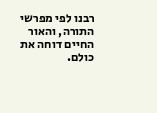רבנו לפי מפרשי התורה, והאור החיים דוחה את כולם.